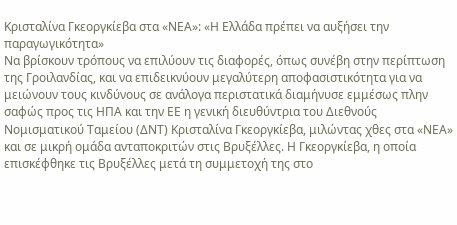Κρισταλίνα Γκεοργκίεβα στα «ΝΕΑ»: «Η Ελλάδα πρέπει να αυξήσει την παραγωγικότητα»
Να βρίσκουν τρόπους να επιλύουν τις διαφορές, όπως συνέβη στην περίπτωση της Γροιλανδίας, και να επιδεικνύουν μεγαλύτερη αποφασιστικότητα για να μειώνουν τους κινδύνους σε ανάλογα περιστατικά διαμήνυσε εμμέσως πλην σαφώς προς τις ΗΠΑ και την ΕΕ η γενική διευθύντρια του Διεθνούς Νομισματικού Ταμείου (ΔΝΤ) Κρισταλίνα Γκεοργκίεβα, μιλώντας χθες στα «ΝΕΑ» και σε μικρή ομάδα ανταποκριτών στις Βρυξέλλες. Η Γκεοργκίεβα, η οποία επισκέφθηκε τις Βρυξέλλες μετά τη συμμετοχή της στο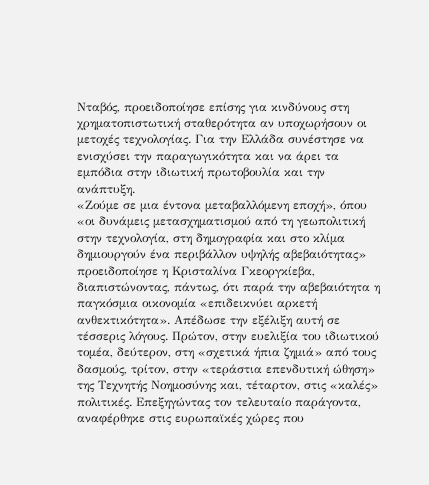Νταβός, προειδοποίησε επίσης για κινδύνους στη χρηματοπιστωτική σταθερότητα αν υποχωρήσουν οι μετοχές τεχνολογίας. Για την Ελλάδα συνέστησε να ενισχύσει την παραγωγικότητα και να άρει τα εμπόδια στην ιδιωτική πρωτοβουλία και την ανάπτυξη.
«Ζούμε σε μια έντονα μεταβαλλόμενη εποχή», όπου «οι δυνάμεις μετασχηματισμού από τη γεωπολιτική στην τεχνολογία, στη δημογραφία και στο κλίμα δημιουργούν ένα περιβάλλον υψηλής αβεβαιότητας» προειδοποίησε η Κρισταλίνα Γκεοργκίεβα, διαπιστώνοντας, πάντως, ότι παρά την αβεβαιότητα η παγκόσμια οικονομία «επιδεικνύει αρκετή ανθεκτικότητα». Απέδωσε την εξέλιξη αυτή σε τέσσερις λόγους. Πρώτον, στην ευελιξία του ιδιωτικού τομέα, δεύτερον, στη «σχετικά ήπια ζημιά» από τους δασμούς, τρίτον, στην «τεράστια επενδυτική ώθηση» της Τεχνητής Νοημοσύνης και, τέταρτον, στις «καλές» πολιτικές. Επεξηγώντας τον τελευταίο παράγοντα, αναφέρθηκε στις ευρωπαϊκές χώρες που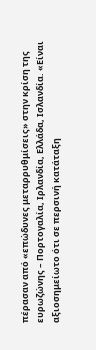πέρασαν από «επώδυνες μεταρρυθμίσεις» στην κρίση της ευρωζώνης – Πορτογαλία, Ιρλανδία, Ελλάδα, Ισλανδία. «Είναι αξιοσημείωτο ότι σε περσινή κατάταξη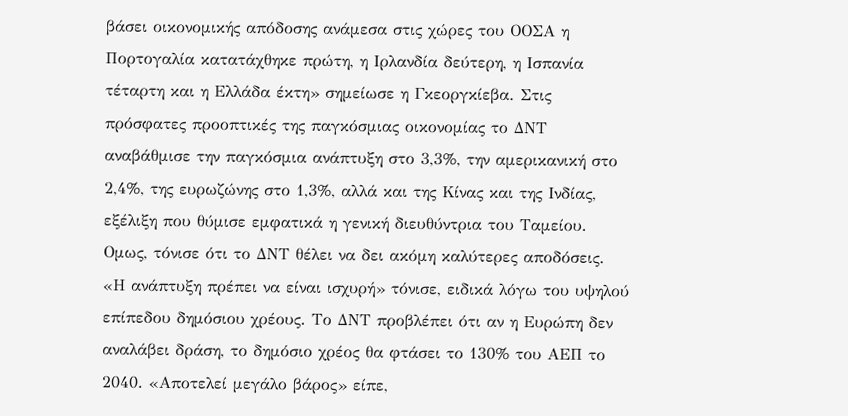βάσει οικονομικής απόδοσης ανάμεσα στις χώρες του ΟΟΣΑ η Πορτογαλία κατατάχθηκε πρώτη, η Ιρλανδία δεύτερη, η Ισπανία τέταρτη και η Ελλάδα έκτη» σημείωσε η Γκεοργκίεβα. Στις πρόσφατες προοπτικές της παγκόσμιας οικονομίας το ΔΝΤ αναβάθμισε την παγκόσμια ανάπτυξη στο 3,3%, την αμερικανική στο 2,4%, της ευρωζώνης στο 1,3%, αλλά και της Κίνας και της Ινδίας, εξέλιξη που θύμισε εμφατικά η γενική διευθύντρια του Ταμείου. Ομως, τόνισε ότι το ΔΝΤ θέλει να δει ακόμη καλύτερες αποδόσεις.
«Η ανάπτυξη πρέπει να είναι ισχυρή» τόνισε, ειδικά λόγω του υψηλού επίπεδου δημόσιου χρέους. Το ΔΝΤ προβλέπει ότι αν η Ευρώπη δεν αναλάβει δράση, το δημόσιο χρέος θα φτάσει το 130% του ΑΕΠ το 2040. «Αποτελεί μεγάλο βάρος» είπε,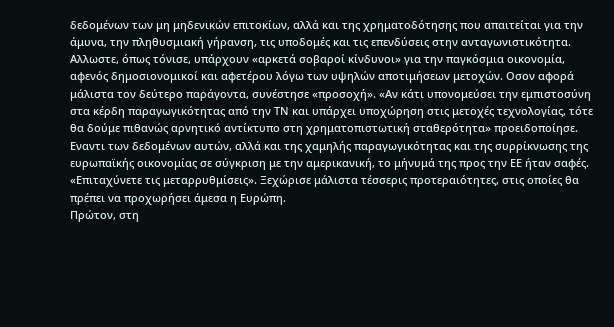δεδομένων των μη μηδενικών επιτοκίων, αλλά και της χρηματοδότησης που απαιτείται για την άμυνα, την πληθυσμιακή γήρανση, τις υποδομές και τις επενδύσεις στην ανταγωνιστικότητα. Αλλωστε, όπως τόνισε, υπάρχουν «αρκετά σοβαροί κίνδυνοι» για την παγκόσμια οικονομία, αφενός δημοσιονομικοί και αφετέρου λόγω των υψηλών αποτιμήσεων μετοχών. Οσον αφορά μάλιστα τον δεύτερο παράγοντα, συνέστησε «προσοχή». «Αν κάτι υπονομεύσει την εμπιστοσύνη στα κέρδη παραγωγικότητας από την ΤΝ και υπάρχει υποχώρηση στις μετοχές τεχνολογίας, τότε θα δούμε πιθανώς αρνητικό αντίκτυπο στη χρηματοπιστωτική σταθερότητα» προειδοποίησε. Εναντι των δεδομένων αυτών, αλλά και της χαμηλής παραγωγικότητας και της συρρίκνωσης της ευρωπαϊκής οικονομίας σε σύγκριση με την αμερικανική, το μήνυμά της προς την ΕΕ ήταν σαφές. «Επιταχύνετε τις μεταρρυθμίσεις». Ξεχώρισε μάλιστα τέσσερις προτεραιότητες, στις οποίες θα πρέπει να προχωρήσει άμεσα η Ευρώπη.
Πρώτον, στη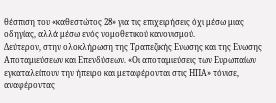θέσπιση του «καθεστώτος 28» για τις επιχειρήσεις όχι μέσω μιας οδηγίας, αλλά μέσω ενός νομοθετικού κανονισμού.
Δεύτερον, στην ολοκλήρωση της Τραπεζικής Ενωσης και της Ενωσης Αποταμιεύσεων και Επενδύσεων. «Οι αποταμιεύσεις των Ευρωπαίων εγκαταλείπουν την ήπειρο και μεταφέρονται στις ΗΠΑ» τόνισε, αναφέροντας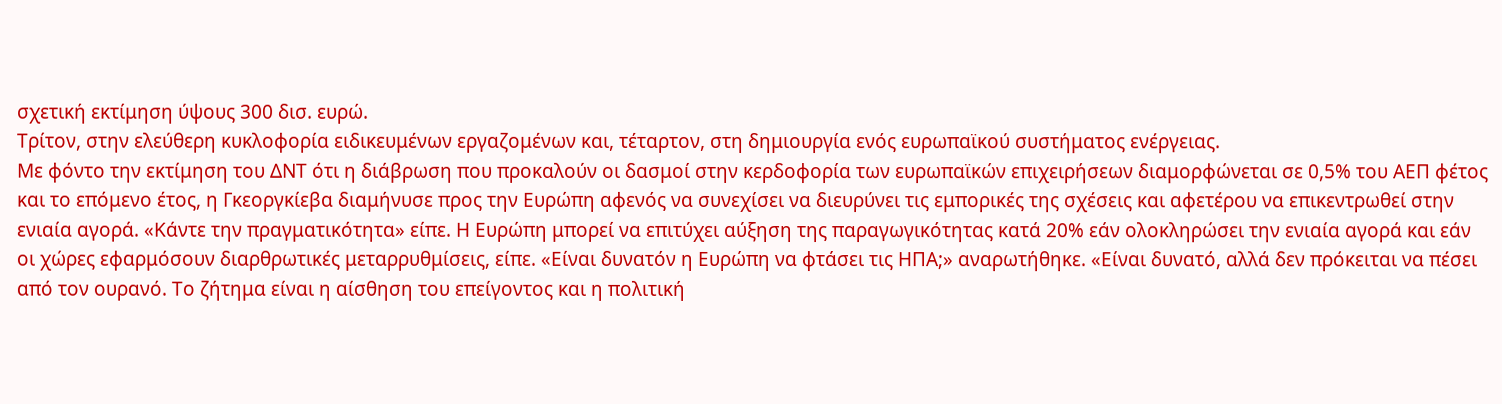σχετική εκτίμηση ύψους 300 δισ. ευρώ.
Τρίτον, στην ελεύθερη κυκλοφορία ειδικευμένων εργαζομένων και, τέταρτον, στη δημιουργία ενός ευρωπαϊκού συστήματος ενέργειας.
Με φόντο την εκτίμηση του ΔΝΤ ότι η διάβρωση που προκαλούν οι δασμοί στην κερδοφορία των ευρωπαϊκών επιχειρήσεων διαμορφώνεται σε 0,5% του ΑΕΠ φέτος και το επόμενο έτος, η Γκεοργκίεβα διαμήνυσε προς την Ευρώπη αφενός να συνεχίσει να διευρύνει τις εμπορικές της σχέσεις και αφετέρου να επικεντρωθεί στην ενιαία αγορά. «Κάντε την πραγματικότητα» είπε. Η Ευρώπη μπορεί να επιτύχει αύξηση της παραγωγικότητας κατά 20% εάν ολοκληρώσει την ενιαία αγορά και εάν οι χώρες εφαρμόσουν διαρθρωτικές μεταρρυθμίσεις, είπε. «Είναι δυνατόν η Ευρώπη να φτάσει τις ΗΠΑ;» αναρωτήθηκε. «Είναι δυνατό, αλλά δεν πρόκειται να πέσει από τον ουρανό. Το ζήτημα είναι η αίσθηση του επείγοντος και η πολιτική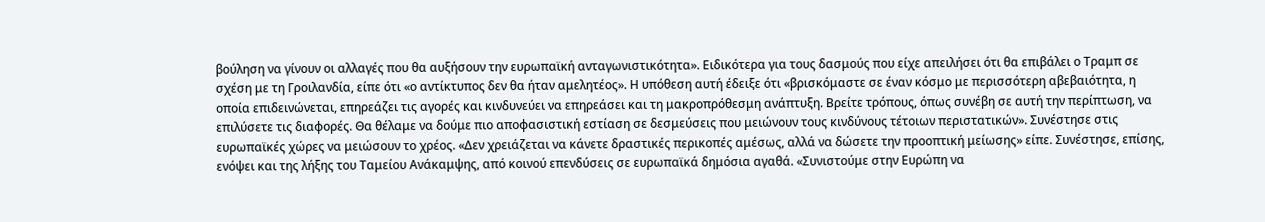βούληση να γίνουν οι αλλαγές που θα αυξήσουν την ευρωπαϊκή ανταγωνιστικότητα». Ειδικότερα για τους δασμούς που είχε απειλήσει ότι θα επιβάλει ο Τραμπ σε σχέση με τη Γροιλανδία, είπε ότι «ο αντίκτυπος δεν θα ήταν αμελητέος». Η υπόθεση αυτή έδειξε ότι «βρισκόμαστε σε έναν κόσμο με περισσότερη αβεβαιότητα, η οποία επιδεινώνεται, επηρεάζει τις αγορές και κινδυνεύει να επηρεάσει και τη μακροπρόθεσμη ανάπτυξη. Βρείτε τρόπους, όπως συνέβη σε αυτή την περίπτωση, να επιλύσετε τις διαφορές. Θα θέλαμε να δούμε πιο αποφασιστική εστίαση σε δεσμεύσεις που μειώνουν τους κινδύνους τέτοιων περιστατικών». Συνέστησε στις ευρωπαϊκές χώρες να μειώσουν το χρέος. «Δεν χρειάζεται να κάνετε δραστικές περικοπές αμέσως, αλλά να δώσετε την προοπτική μείωσης» είπε. Συνέστησε, επίσης, ενόψει και της λήξης του Ταμείου Ανάκαμψης, από κοινού επενδύσεις σε ευρωπαϊκά δημόσια αγαθά. «Συνιστούμε στην Ευρώπη να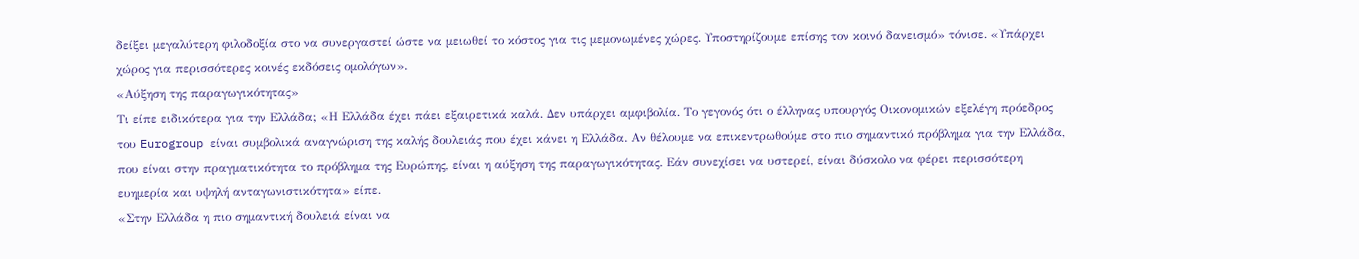δείξει μεγαλύτερη φιλοδοξία στο να συνεργαστεί ώστε να μειωθεί το κόστος για τις μεμονωμένες χώρες. Υποστηρίζουμε επίσης τον κοινό δανεισμό» τόνισε. «Υπάρχει χώρος για περισσότερες κοινές εκδόσεις ομολόγων».
«Αύξηση της παραγωγικότητας»
Τι είπε ειδικότερα για την Ελλάδα; «Η Ελλάδα έχει πάει εξαιρετικά καλά. Δεν υπάρχει αμφιβολία. Το γεγονός ότι ο έλληνας υπουργός Οικονομικών εξελέγη πρόεδρος του Eurogroup είναι συμβολικά αναγνώριση της καλής δουλειάς που έχει κάνει η Ελλάδα. Αν θέλουμε να επικεντρωθούμε στο πιο σημαντικό πρόβλημα για την Ελλάδα, που είναι στην πραγματικότητα το πρόβλημα της Ευρώπης, είναι η αύξηση της παραγωγικότητας. Εάν συνεχίσει να υστερεί, είναι δύσκολο να φέρει περισσότερη ευημερία και υψηλή ανταγωνιστικότητα» είπε.
«Στην Ελλάδα η πιο σημαντική δουλειά είναι να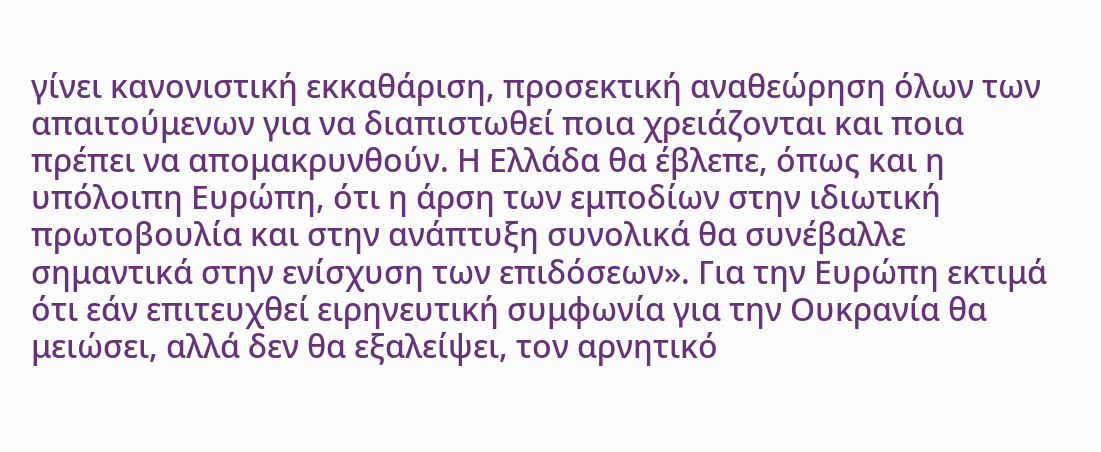γίνει κανονιστική εκκαθάριση, προσεκτική αναθεώρηση όλων των απαιτούμενων για να διαπιστωθεί ποια χρειάζονται και ποια πρέπει να απομακρυνθούν. Η Ελλάδα θα έβλεπε, όπως και η υπόλοιπη Ευρώπη, ότι η άρση των εμποδίων στην ιδιωτική πρωτοβουλία και στην ανάπτυξη συνολικά θα συνέβαλλε σημαντικά στην ενίσχυση των επιδόσεων». Για την Ευρώπη εκτιμά ότι εάν επιτευχθεί ειρηνευτική συμφωνία για την Ουκρανία θα μειώσει, αλλά δεν θα εξαλείψει, τον αρνητικό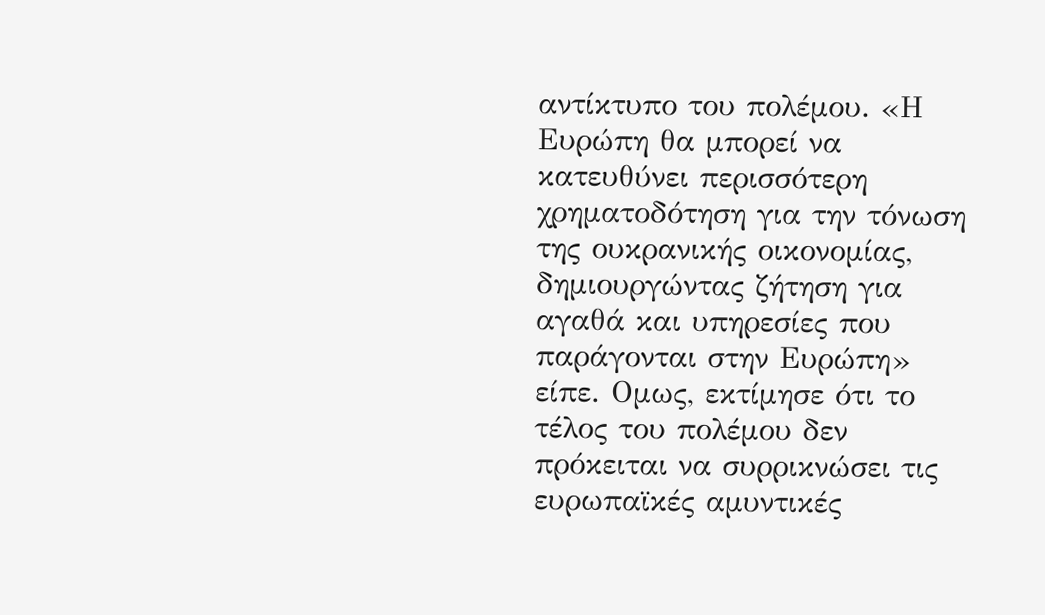αντίκτυπο του πολέμου. «Η Ευρώπη θα μπορεί να κατευθύνει περισσότερη χρηματοδότηση για την τόνωση της ουκρανικής οικονομίας, δημιουργώντας ζήτηση για αγαθά και υπηρεσίες που παράγονται στην Ευρώπη» είπε. Ομως, εκτίμησε ότι το τέλος του πολέμου δεν πρόκειται να συρρικνώσει τις ευρωπαϊκές αμυντικές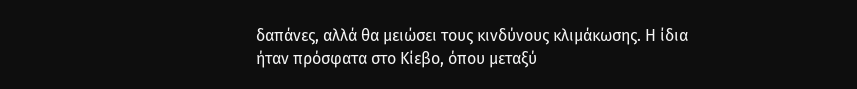δαπάνες, αλλά θα μειώσει τους κινδύνους κλιμάκωσης. Η ίδια ήταν πρόσφατα στο Κίεβο, όπου μεταξύ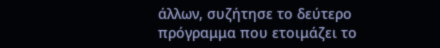άλλων, συζήτησε το δεύτερο πρόγραμμα που ετοιμάζει το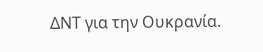ΔΝΤ για την Ουκρανία.